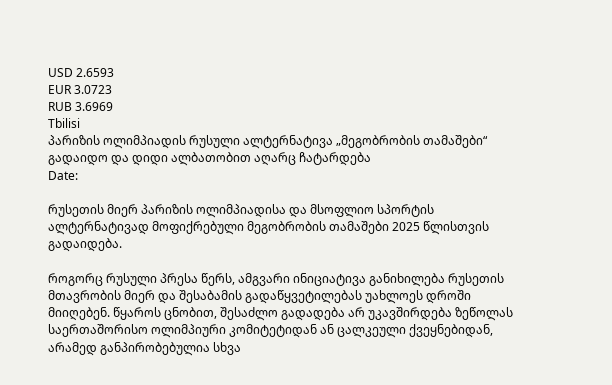USD 2.6593
EUR 3.0723
RUB 3.6969
Tbilisi
პარიზის ოლიმპიადის რუსული ალტერნატივა „მეგობრობის თამაშები“ გადაიდო და დიდი ალბათობით აღარც ჩატარდება
Date:

რუსეთის მიერ პარიზის ოლიმპიადისა და მსოფლიო სპორტის ალტერნატივად მოფიქრებული მეგობრობის თამაშები 2025 წლისთვის გადაიდება.

როგორც რუსული პრესა წერს, ამგვარი ინიციატივა განიხილება რუსეთის მთავრობის მიერ და შესაბამის გადაწყვეტილებას უახლოეს დროში მიიღებენ. წყაროს ცნობით, შესაძლო გადადება არ უკავშირდება ზეწოლას საერთაშორისო ოლიმპიური კომიტეტიდან ან ცალკეული ქვეყნებიდან, არამედ განპირობებულია სხვა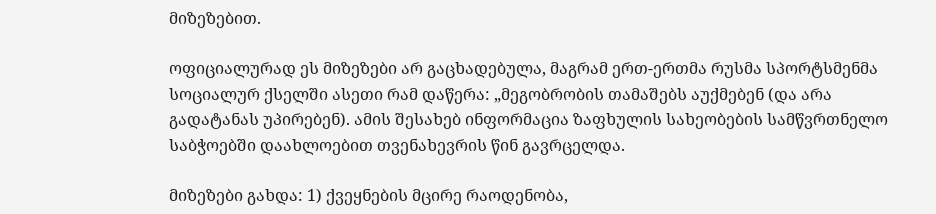მიზეზებით.

ოფიციალურად ეს მიზეზები არ გაცხადებულა, მაგრამ ერთ-ერთმა რუსმა სპორტსმენმა სოციალურ ქსელში ასეთი რამ დაწერა: „მეგობრობის თამაშებს აუქმებენ (და არა გადატანას უპირებენ). ამის შესახებ ინფორმაცია ზაფხულის სახეობების სამწვრთნელო საბჭოებში დაახლოებით თვენახევრის წინ გავრცელდა.

მიზეზები გახდა: 1) ქვეყნების მცირე რაოდენობა,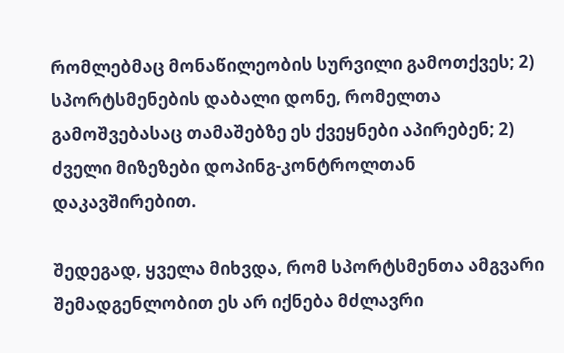რომლებმაც მონაწილეობის სურვილი გამოთქვეს; 2) სპორტსმენების დაბალი დონე, რომელთა გამოშვებასაც თამაშებზე ეს ქვეყნები აპირებენ; 2) ძველი მიზეზები დოპინგ-კონტროლთან დაკავშირებით.

შედეგად, ყველა მიხვდა, რომ სპორტსმენთა ამგვარი შემადგენლობით ეს არ იქნება მძლავრი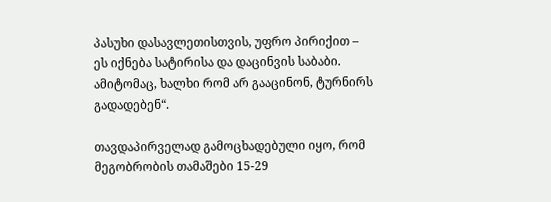პასუხი დასავლეთისთვის, უფრო პირიქით – ეს იქნება სატირისა და დაცინვის საბაბი. ამიტომაც, ხალხი რომ არ გააცინონ, ტურნირს გადადებენ“.

თავდაპირველად გამოცხადებული იყო, რომ მეგობრობის თამაშები 15-29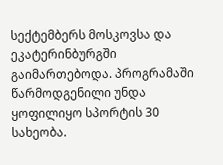სექტემბერს მოსკოვსა და ეკატერინბურგში გაიმართებოდა. პროგრამაში წარმოდგენილი უნდა ყოფილიყო სპორტის 30 სახეობა.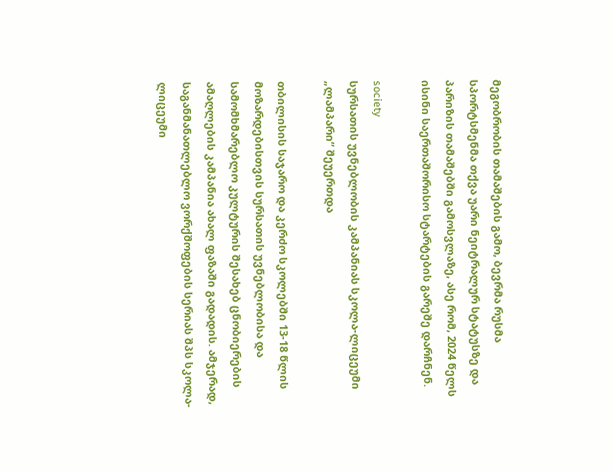მეგობრობის თამაშების გამო, ბევრმა რუსმა სპორტსმენმა თქვა უარი ნეიტრალურ სტატუსზე და პარიზის თამაშებში გამოსვლაზე, ასე რომ, 2024 წელს ისინი საერთაშორისო სტარტების გარეშე დარჩნენ.

society
სურსათის უვნებლობის კამპანიას სკოლა-ლიცეუმი „ლამპარი“ შეუერთდა

თბილისის საჯარო და კერძო სკოლებში 13-18 წლის მოზარდებისთვის სურსათის უვნებლობისა და სამომხმარებლო კულტურის შესახებ ცნობიერების ამაღლების კამპანია ახალ ფაზაში გადადის. ამჯერად, საგანმანათლებლო ვორქშოფების სერიას შპს სკოლა-ლიცეუმი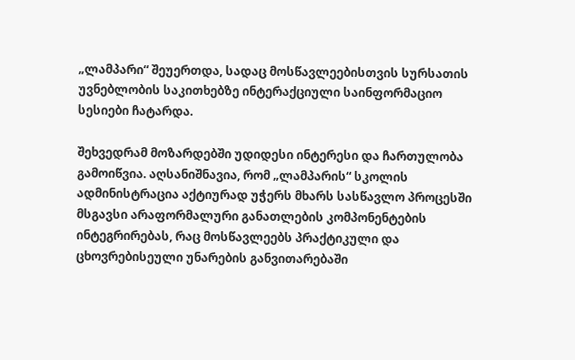„ლამპარი“ შეუერთდა, სადაც მოსწავლეებისთვის სურსათის უვნებლობის საკითხებზე ინტერაქციული საინფორმაციო სესიები ჩატარდა.

შეხვედრამ მოზარდებში უდიდესი ინტერესი და ჩართულობა გამოიწვია. აღსანიშნავია, რომ „ლამპარის“ სკოლის ადმინისტრაცია აქტიურად უჭერს მხარს სასწავლო პროცესში მსგავსი არაფორმალური განათლების კომპონენტების ინტეგრირებას, რაც მოსწავლეებს პრაქტიკული და ცხოვრებისეული უნარების განვითარებაში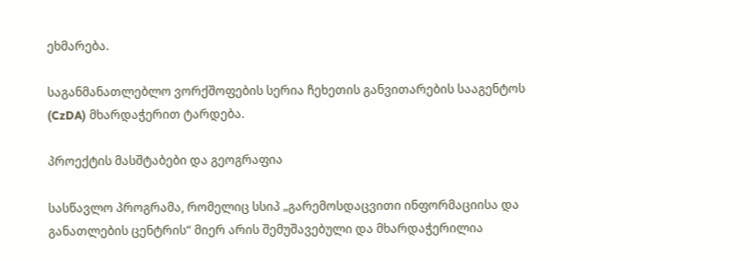ეხმარება.

საგანმანათლებლო ვორქშოფების სერია ჩეხეთის განვითარების სააგენტოს (CzDA) მხარდაჭერით ტარდება.

პროექტის მასშტაბები და გეოგრაფია

სასწავლო პროგრამა, რომელიც სსიპ „გარემოსდაცვითი ინფორმაციისა და განათლების ცენტრის“ მიერ არის შემუშავებული და მხარდაჭერილია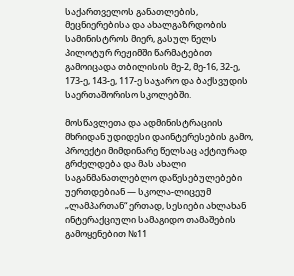საქართველოს განათლების, მეცნიერებისა და ახალგაზრდობის სამინისტროს მიერ, გასულ წელს პილოტურ რეჟიმში წარმატებით გამოიცადა თბილისის მე-2, მე-16, 32-ე, 173-ე, 143-ე, 117-ე საჯარო და ბაქსვუდის საერთაშორისო სკოლებში.

მოსწავლეთა და ადმინისტრაციის მხრიდან უდიდესი დაინტერესების გამო, პროექტი მიმდინარე წელსაც აქტიურად გრძელდება და მას ახალი საგანმანათლებლო დაწესებულებები უერთდებიან — სკოლა-ლიცეუმ „ლამპართან“ ერთად, სესიები ახლახან ინტერაქციული სამაგიდო თამაშების გამოყენებით №11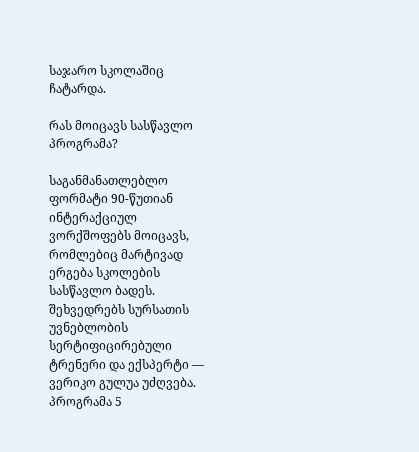საჯარო სკოლაშიც ჩატარდა.

რას მოიცავს სასწავლო პროგრამა?

საგანმანათლებლო ფორმატი 90-წუთიან ინტერაქციულ ვორქშოფებს მოიცავს, რომლებიც მარტივად ერგება სკოლების სასწავლო ბადეს. შეხვედრებს სურსათის უვნებლობის სერტიფიცირებული ტრენერი და ექსპერტი — ვერიკო გულუა უძღვება. პროგრამა 5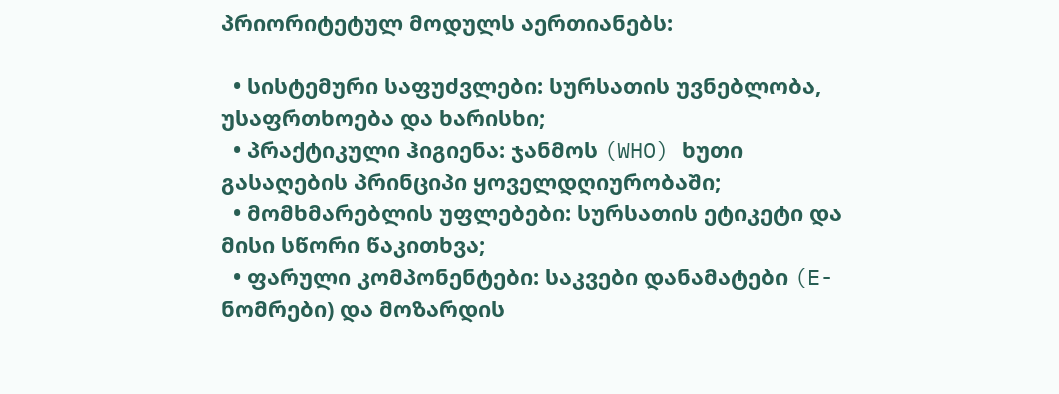პრიორიტეტულ მოდულს აერთიანებს:

  • სისტემური საფუძვლები: სურსათის უვნებლობა, უსაფრთხოება და ხარისხი;
  • პრაქტიკული ჰიგიენა: ჯანმოს (WHO) ხუთი გასაღების პრინციპი ყოველდღიურობაში;
  • მომხმარებლის უფლებები: სურსათის ეტიკეტი და მისი სწორი წაკითხვა;
  • ფარული კომპონენტები: საკვები დანამატები (E-ნომრები) და მოზარდის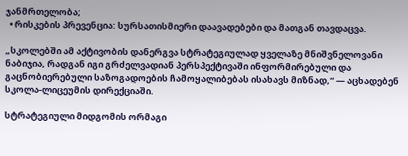ჯანმრთელობა;
  • რისკების პრევენცია: სურსათისმიერი დაავადებები და მათგან თავდაცვა.

„სკოლებში ამ აქტივობის დანერგვა სტრატეგიულად ყველაზე მნიშვნელოვანი ნაბიჯია, რადგან იგი გრძელვადიან პერსპექტივაში ინფორმირებული და გაცნობიერებული საზოგადოების ჩამოყალიბებას ისახავს მიზნად,“ — აცხადებენ სკოლა-ლიცეუმის დირექციაში.

სტრატეგიული მიდგომის ორმაგი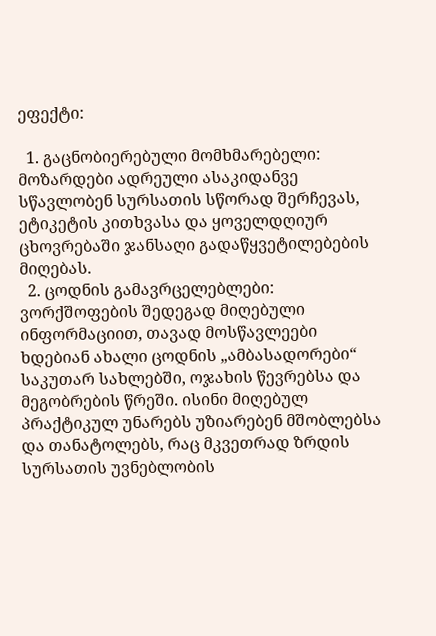ეფექტი:

  1. გაცნობიერებული მომხმარებელი: მოზარდები ადრეული ასაკიდანვე სწავლობენ სურსათის სწორად შერჩევას, ეტიკეტის კითხვასა და ყოველდღიურ ცხოვრებაში ჯანსაღი გადაწყვეტილებების მიღებას.
  2. ცოდნის გამავრცელებლები: ვორქშოფების შედეგად მიღებული ინფორმაციით, თავად მოსწავლეები ხდებიან ახალი ცოდნის „ამბასადორები“ საკუთარ სახლებში, ოჯახის წევრებსა და მეგობრების წრეში. ისინი მიღებულ პრაქტიკულ უნარებს უზიარებენ მშობლებსა და თანატოლებს, რაც მკვეთრად ზრდის სურსათის უვნებლობის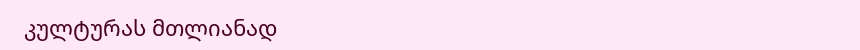კულტურას მთლიანად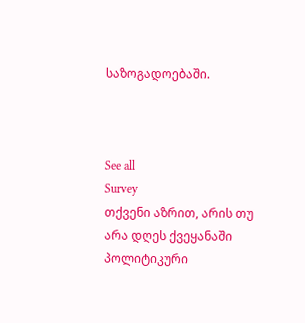საზოგადოებაში.



See all
Survey
თქვენი აზრით, არის თუ არა დღეს ქვეყანაში პოლიტიკური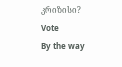კრიზისი?
Vote
By the way